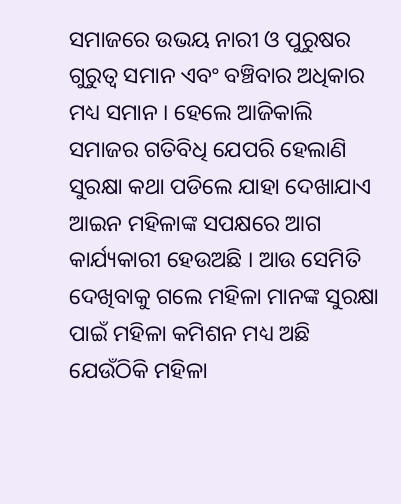ସମାଜରେ ଉଭୟ ନାରୀ ଓ ପୁରୁଷର ଗୁରୁତ୍ୱ ସମାନ ଏବଂ ବଞ୍ଚିବାର ଅଧିକାର ମଧ୍ୟ ସମାନ । ହେଲେ ଆଜିକାଲି ସମାଜର ଗତିବିଧି ଯେପରି ହେଲାଣି ସୁରକ୍ଷା କଥା ପଡିଲେ ଯାହା ଦେଖାଯାଏ ଆଇନ ମହିଳାଙ୍କ ସପକ୍ଷରେ ଆଗ କାର୍ଯ୍ୟକାରୀ ହେଉଅଛି । ଆଉ ସେମିତି ଦେଖିବାକୁ ଗଲେ ମହିଳା ମାନଙ୍କ ସୁରକ୍ଷା ପାଇଁ ମହିଳା କମିଶନ ମଧ୍ୟ ଅଛି ଯେଉଁଠିକି ମହିଳା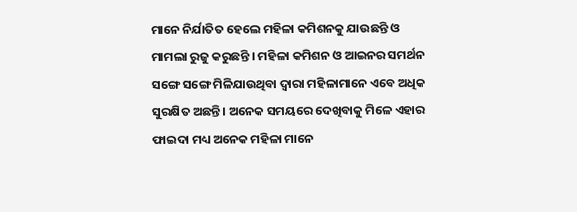ମାନେ ନିର୍ଯାତିତ ହେଲେ ମହିଳା କମିଶନକୁ ଯାଉଛନ୍ତି ଓ ମାମଲା ରୁଜୁ କରୁଛନ୍ତି । ମହିଳା କମିଶନ ଓ ଆଇନର ସମର୍ଥନ ସଙ୍ଗେ ସଙ୍ଗେ ମିଳିଯାଉଥିବା ଦ୍ଵାରା ମହିଳାମାନେ ଏବେ ଅଧିକ ସୁରକ୍ଷିତ ଅଛନ୍ତି । ଅନେକ ସମୟରେ ଦେଖିବାକୁ ମିଳେ ଏହାର ଫାଇଦା ମଧ୍ୟ ଅନେକ ମହିଳା ମାନେ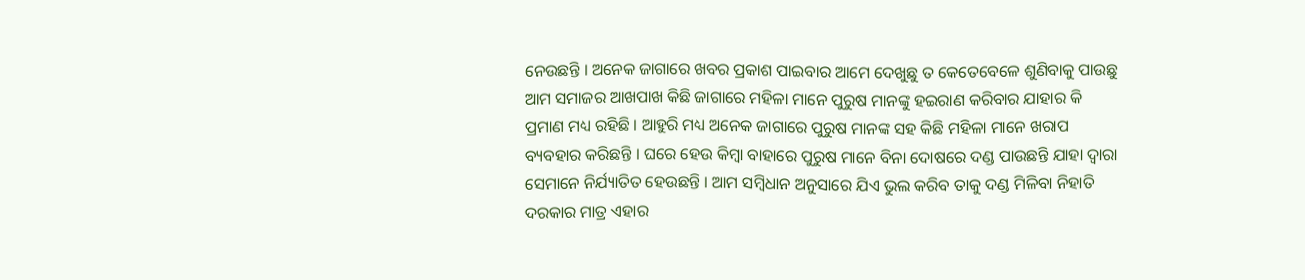ନେଉଛନ୍ତି । ଅନେକ ଜାଗାରେ ଖବର ପ୍ରକାଶ ପାଇବାର ଆମେ ଦେଖୁଛୁ ତ କେତେବେଳେ ଶୁଣିବାକୁ ପାଉଛୁ ଆମ ସମାଜର ଆଖପାଖ କିଛି ଜାଗାରେ ମହିଳା ମାନେ ପୁରୁଷ ମାନଙ୍କୁ ହଇରାଣ କରିବାର ଯାହାର କି ପ୍ରମାଣ ମଧ୍ୟ ରହିଛି । ଆହୁରି ମଧ୍ୟ ଅନେକ ଜାଗାରେ ପୁରୁଷ ମାନଙ୍କ ସହ କିଛି ମହିଳା ମାନେ ଖରାପ ବ୍ୟବହାର କରିଛନ୍ତି । ଘରେ ହେଉ କିମ୍ବା ବାହାରେ ପୁରୁଷ ମାନେ ବିନା ଦୋଷରେ ଦଣ୍ଡ ପାଉଛନ୍ତି ଯାହା ଦ୍ୱାରା ସେମାନେ ନିର୍ଯ୍ୟାତିତ ହେଉଛନ୍ତି । ଆମ ସମ୍ବିଧାନ ଅନୁସାରେ ଯିଏ ଭୁଲ କରିବ ତାକୁ ଦଣ୍ଡ ମିଳିବା ନିହାତି ଦରକାର ମାତ୍ର ଏହାର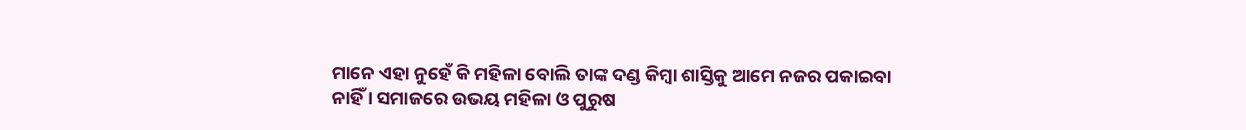ମାନେ ଏହା ନୁହେଁ କି ମହିଳା ବୋଲି ତାଙ୍କ ଦଣ୍ଡ କିମ୍ବା ଶାସ୍ତିକୁ ଆମେ ନଜର ପକାଇବା ନାହିଁ । ସମାଜରେ ଉଭୟ ମହିଳା ଓ ପୁରୁଷ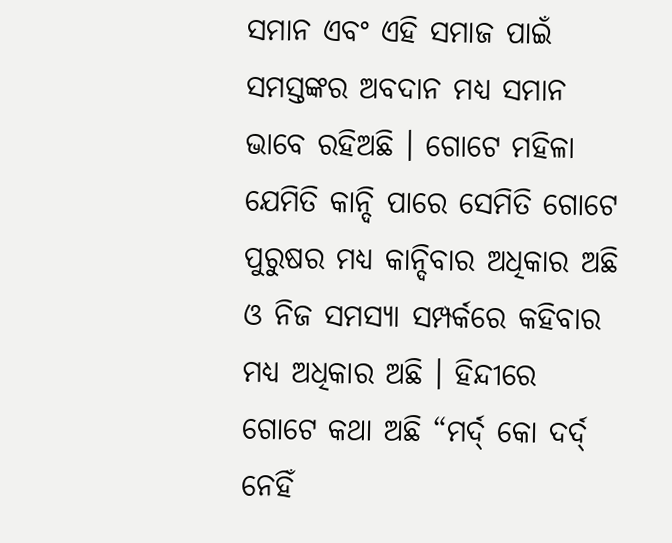ସମାନ ଏବଂ ଏହି ସମାଜ ପାଇଁ ସମସ୍ତଙ୍କର ଅବଦାନ ମଧ୍ୟ ସମାନ ଭାବେ ରହିଅଛି । ଗୋଟେ ମହିଳା ଯେମିତି କାନ୍ଦି ପାରେ ସେମିତି ଗୋଟେ ପୁରୁଷର ମଧ୍ୟ କାନ୍ଦିବାର ଅଧିକାର ଅଛି ଓ ନିଜ ସମସ୍ୟା ସମ୍ପର୍କରେ କହିବାର ମଧ୍ୟ ଅଧିକାର ଅଛି । ହିନ୍ଦୀରେ ଗୋଟେ କଥା ଅଛି “ମର୍ଦ୍ କୋ ଦର୍ଦ୍ ନେହିଁ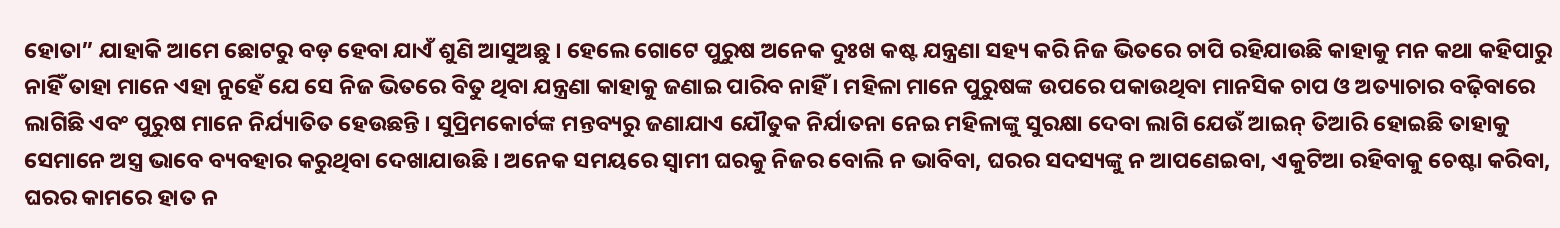ହୋତା” ଯାହାକି ଆମେ ଛୋଟରୁ ବଡ଼ ହେବା ଯାଏଁ ଶୁଣି ଆସୁଅଛୁ । ହେଲେ ଗୋଟେ ପୁରୁଷ ଅନେକ ଦୁଃଖ କଷ୍ଟ ଯନ୍ତ୍ରଣା ସହ୍ୟ କରି ନିଜ ଭିତରେ ଚାପି ରହିଯାଉଛି କାହାକୁ ମନ କଥା କହିପାରୁ ନାହିଁ ତାହା ମାନେ ଏହା ନୁହେଁ ଯେ ସେ ନିଜ ଭିତରେ ବିତୁ ଥିବା ଯନ୍ତ୍ରଣା କାହାକୁ ଜଣାଇ ପାରିବ ନାହିଁ । ମହିଳା ମାନେ ପୁରୁଷଙ୍କ ଉପରେ ପକାଉଥିବା ମାନସିକ ଚାପ ଓ ଅତ୍ୟାଚାର ବଢ଼ିବାରେ ଲାଗିଛି ଏବଂ ପୁରୁଷ ମାନେ ନିର୍ଯ୍ୟାତିତ ହେଉଛନ୍ତି । ସୁପ୍ରିମକୋର୍ଟଙ୍କ ମନ୍ତବ୍ୟରୁ ଜଣାଯାଏ ଯୌତୁକ ନିର୍ଯାତନା ନେଇ ମହିଳାଙ୍କୁ ସୁରକ୍ଷା ଦେବା ଲାଗି ଯେଉଁ ଆଇନ୍ ତିଆରି ହୋଇଛି ତାହାକୁ ସେମାନେ ଅସ୍ତ୍ର ଭାବେ ବ୍ୟବହାର କରୁଥିବା ଦେଖାଯାଉଛି । ଅନେକ ସମୟରେ ସ୍ୱାମୀ ଘରକୁ ନିଜର ବୋଲି ନ ଭାବିବା, ଘରର ସଦସ୍ୟଙ୍କୁ ନ ଆପଣେଇବା, ଏକୁଟିଆ ରହିବାକୁ ଚେଷ୍ଟା କରିବା, ଘରର କାମରେ ହାତ ନ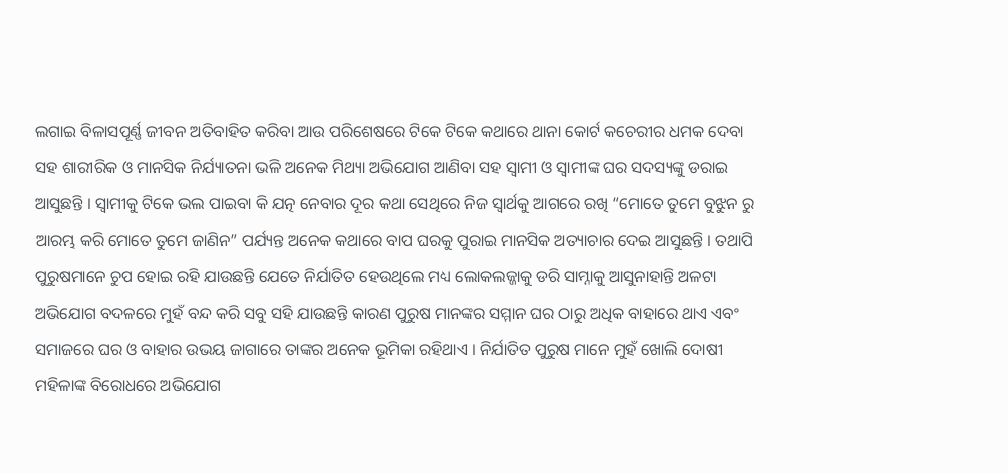ଲଗାଇ ବିଳାସପୂର୍ଣ୍ଣ ଜୀବନ ଅତିବାହିତ କରିବା ଆଉ ପରିଶେଷରେ ଟିକେ ଟିକେ କଥାରେ ଥାନା କୋର୍ଟ କଚେରୀର ଧମକ ଦେବା ସହ ଶାରୀରିକ ଓ ମାନସିକ ନିର୍ଯ୍ୟାତନା ଭଳି ଅନେକ ମିଥ୍ୟା ଅଭିଯୋଗ ଆଣିବା ସହ ସ୍ୱାମୀ ଓ ସ୍ୱାମୀଙ୍କ ଘର ସଦସ୍ୟଙ୍କୁ ଡରାଇ ଆସୁଛନ୍ତି । ସ୍ୱାମୀକୁ ଟିକେ ଭଲ ପାଇବା କି ଯତ୍ନ ନେବାର ଦୂର କଥା ସେଥିରେ ନିଜ ସ୍ୱାର୍ଥକୁ ଆଗରେ ରଖି “ମୋତେ ତୁମେ ବୁଝୁନ ରୁ ଆରମ୍ଭ କରି ମୋତେ ତୁମେ ଜାଣିନ” ପର୍ଯ୍ୟନ୍ତ ଅନେକ କଥାରେ ବାପ ଘରକୁ ପୁରାଇ ମାନସିକ ଅତ୍ୟାଚାର ଦେଇ ଆସୁଛନ୍ତି । ତଥାପି ପୁରୁଷମାନେ ଚୁପ ହୋଇ ରହି ଯାଉଛନ୍ତି ଯେତେ ନିର୍ଯାତିତ ହେଉଥିଲେ ମଧ୍ୟ ଲୋକଲଜ୍ଜାକୁ ଡରି ସାମ୍ନାକୁ ଆସୁନାହାନ୍ତି ଅଳଟା ଅଭିଯୋଗ ବଦଳରେ ମୁହଁ ବନ୍ଦ କରି ସବୁ ସହି ଯାଉଛନ୍ତି କାରଣ ପୁରୁଷ ମାନଙ୍କର ସମ୍ମାନ ଘର ଠାରୁ ଅଧିକ ବାହାରେ ଥାଏ ଏବଂ ସମାଜରେ ଘର ଓ ବାହାର ଉଭୟ ଜାଗାରେ ତାଙ୍କର ଅନେକ ଭୂମିକା ରହିଥାଏ । ନିର୍ଯାତିତ ପୁରୁଷ ମାନେ ମୁହଁ ଖୋଲି ଦୋଷୀ ମହିଳାଙ୍କ ବିରୋଧରେ ଅଭିଯୋଗ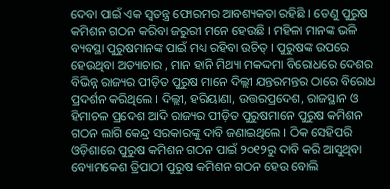ଦେବା ପାଇଁ ଏକ ସ୍ୱତନ୍ତ୍ର ଫୋରମର ଆବଶ୍ୟକତା ରହିଛି । ତେଣୁ ପୁରୁଷ କମିଶନ ଗଠନ କରିବା ଜରୁରୀ ମନେ ହେଉଛି । ମହିଳା ମାନଙ୍କ ଭଳି ବ୍ୟବସ୍ଥା ପୁରୁଷମାନଙ୍କ ପାଇଁ ମଧ୍ୟ ରହିବା ଉଚିତ୍ । ପୁରୁଷଙ୍କ ଉପରେ ହେଉଥିବା ଅତ୍ୟାଚାର , ମାନ ହାନି ମିଥ୍ୟା ମକଦ୍ଦମା ବିରୋଧରେ ଦେଶର ବିଭିନ୍ନ ରାଜ୍ୟର ପୀଡ଼ିତ ପୁରୁଷ ମାନେ ଦିଲ୍ଲୀ ଯନ୍ତରମନ୍ତର ଠାରେ ବିରୋଧ ପ୍ରଦର୍ଶନ କରିଥିଲେ । ଦିଲ୍ଲୀ, ହରିୟାଣା, ଉତ୍ତରପ୍ରଦେଶ, ରାଜସ୍ଥାନ ଓ ହିମାଚଳ ପ୍ରଦେଶ ଆଦି ରାଜ୍ୟର ପୀଡ଼ିତ ପୁରୁଷମାନେ ପୁରୁଷ କମିଶନ ଗଠନ ଲାଗି କେନ୍ଦ୍ର ସରକାରଙ୍କୁ ଦାବି ଜଣାଇଥିଲେ । ଠିକ ସେହିପରି ଓଡ଼ିଶାରେ ପୁରୁଷ କମିଶନ ଗଠନ ପାଇଁ ୨୦୧୨ରୁ ଦାବି କରି ଆସୁଥିବା ବ୍ୟୋମକେଶ ତ୍ରିପାଠୀ ପୁରୁଷ କମିଶନ ଗଠନ ହେଉ ବୋଲି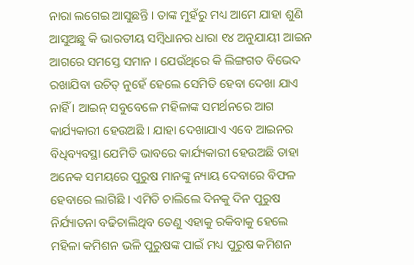ନାରା ଲଗେଇ ଆସୁଛନ୍ତି । ତାଙ୍କ ମୁହଁରୁ ମଧ୍ୟ ଆମେ ଯାହା ଶୁଣି ଆସୁଅଛୁ କି ଭାରତୀୟ ସମ୍ବିଧାନର ଧାରା ୧୪ ଅନୁଯାୟୀ ଆଇନ ଆଗରେ ସମସ୍ତେ ସମାନ । ଯେଉଁଥିରେ କି ଲିଙ୍ଗଗତ ବିଭେଦ ରଖାଯିବା ଉଚିତ୍ ନୁହେଁ ହେଲେ ସେମିତି ହେବା ଦେଖା ଯାଏ ନାହିଁ । ଆଇନ୍ ସବୁବେଳେ ମହିଳାଙ୍କ ସମର୍ଥନରେ ଆଗ କାର୍ଯ୍ୟକାରୀ ହେଉଅଛି । ଯାହା ଦେଖାଯାଏ ଏବେ ଆଇନର ବିଧିବ୍ୟବସ୍ଥା ଯେମିତି ଭାବରେ କାର୍ଯ୍ୟକାରୀ ହେଉଅଛି ତାହା ଅନେକ ସମୟରେ ପୁରୁଷ ମାନଙ୍କୁ ନ୍ୟାୟ ଦେବାରେ ବିଫଳ ହେବାରେ ଲାଗିଛି । ଏମିତି ଚାଲିଲେ ଦିନକୁ ଦିନ ପୁରୁଷ ନିର୍ଯ୍ୟାତନା ବଢିଚାଲିଥିବ ତେଣୁ ଏହାକୁ ରକିବାକୁ ହେଲେ ମହିଳା କମିଶନ ଭଳି ପୁରୁଷଙ୍କ ପାଇଁ ମଧ୍ୟ ପୁରୁଷ କମିଶନ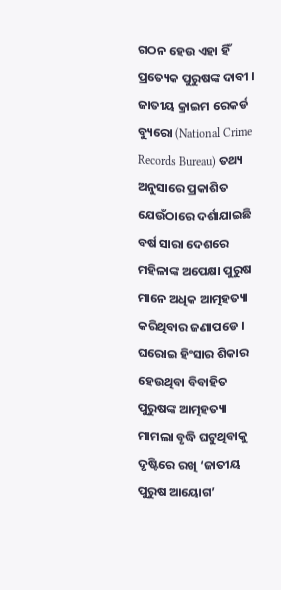ଗଠନ ହେଉ ଏହା ହିଁ ପ୍ରତ୍ୟେକ ପୁରୁଷଙ୍କ ଦାବୀ । ଜାତୀୟ କ୍ରାଇମ ରେକର୍ଡ ବ୍ୟୁରୋ (National Crime Records Bureau) ତଥ୍ୟ ଅନୁସାରେ ପ୍ରକାଶିତ ଯେଉଁଠାରେ ଦର୍ଶାଯାଇଛି ବର୍ଷ ସାରା ଦେଶରେ ମହିଳାଙ୍କ ଅପେକ୍ଷା ପୁରୁଷ ମାନେ ଅଧିକ ଆତ୍ମହତ୍ୟା କରିଥିବାର ଜଣାପଡେ । ଘରୋଇ ହିଂସାର ଶିକାର ହେଉଥିବା ବିବାହିତ ପୁରୁଷଙ୍କ ଆତ୍ମହତ୍ୟା ମାମଲା ବୃଦ୍ଧି ଘଟୁଥିବାକୁ ଦୃଷ୍ଟିରେ ରଖି ‘ଜାତୀୟ ପୁରୁଷ ଆୟୋଗ’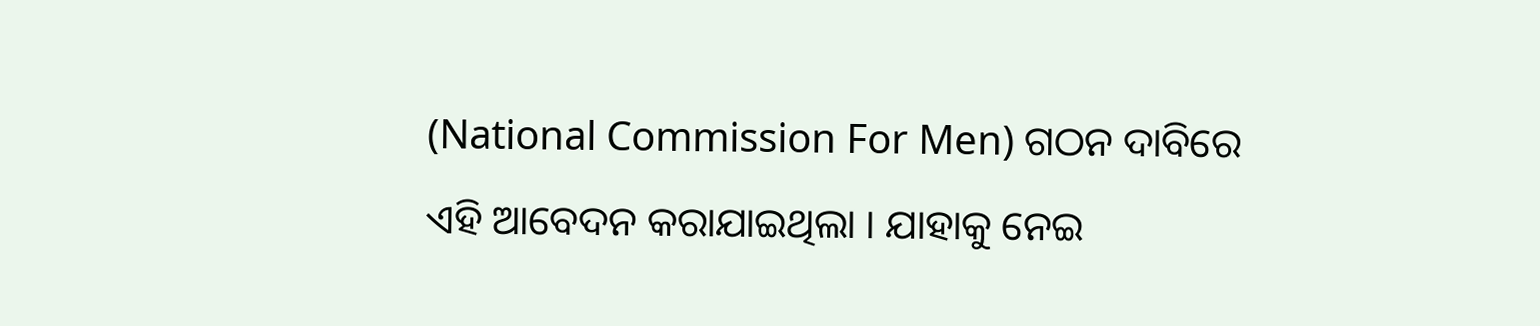(National Commission For Men) ଗଠନ ଦାବିରେ ଏହି ଆବେଦନ କରାଯାଇଥିଲା । ଯାହାକୁ ନେଇ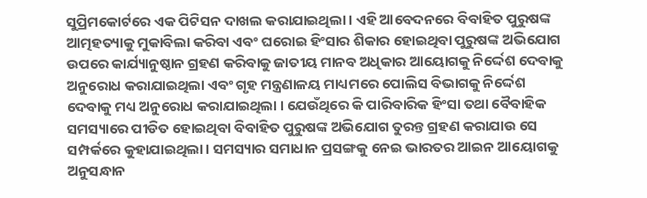ସୁପ୍ରିମକୋର୍ଟରେ ଏକ ପିଟିସନ ଦାଖଲ କରାଯାଇଥିଲା । ଏହି ଆବେଦନରେ ବିବାହିତ ପୁରୁଷଙ୍କ ଆତ୍ମହତ୍ୟାକୁ ମୁକାବିଲା କରିବା ଏବଂ ଘରୋଇ ହିଂସାର ଶିକାର ହୋଇଥିବା ପୁରୁଷଙ୍କ ଅଭିଯୋଗ ଉପରେ କାର୍ଯ୍ୟାନୁଷ୍ଠାନ ଗ୍ରହଣ କରିବାକୁ ଜାତୀୟ ମାନବ ଅଧିକାର ଆୟୋଗକୁ ନିର୍ଦ୍ଦେଶ ଦେବାକୁ ଅନୁରୋଧ କରାଯାଇଥିଲା ଏବଂ ଗୃହ ମନ୍ତ୍ରଣାଳୟ ମାଧ୍ୟମରେ ପୋଲିସ ବିଭାଗକୁ ନିର୍ଦ୍ଦେଶ ଦେବାକୁ ମଧ୍ୟ ଅନୁରୋଧ କରାଯାଇଥିଲା । ଯେଉଁଥିରେ କି ପାରିବାରିକ ହିଂସା ତଥା ବୈବାହିକ ସମସ୍ୟାରେ ପୀଡିତ ହୋଇଥିବା ବିବାହିତ ପୁରୁଷଙ୍କ ଅଭିଯୋଗ ତୁରନ୍ତ ଗ୍ରହଣ କରାଯାଉ ସେ ସମ୍ପର୍କରେ କୁହାଯାଇଥିଲା। ସମସ୍ୟାର ସମାଧାନ ପ୍ରସଙ୍ଗକୁ ନେଇ ଭାରତର ଆଇନ ଆୟୋଗକୁ ଅନୁସନ୍ଧାନ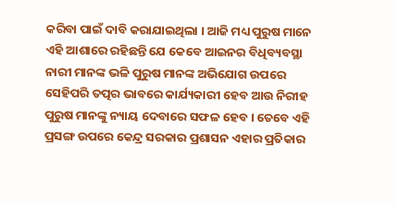କରିବା ପାଇଁ ଦାବି କରାଯାଇଥିଲା । ଆଜି ମଧ୍ୟ ପୁରୁଷ ମାନେ ଏହି ଆଶାରେ ରହିଛନ୍ତି ଯେ କେବେ ଆଇନର ବିଧିବ୍ୟବସ୍ଥା ନାରୀ ମାନଙ୍କ ଭଳି ପୁରୁଷ ମାନଙ୍କ ଅଭିଯୋଗ ଉପରେ ସେହିପରି ତତ୍ପର ଭାବରେ କାର୍ଯ୍ୟକାରୀ ହେବ ଆଉ ନିରୀହ ପୁରୁଷ ମାନଙ୍କୁ ନ୍ୟାୟ ଦେବାରେ ସଫଳ ହେବ । ତେବେ ଏହି ପ୍ରସଙ୍ଗ ଉପରେ କେନ୍ଦ୍ର ସରକାର ପ୍ରଶାସନ ଏହାର ପ୍ରତିକାର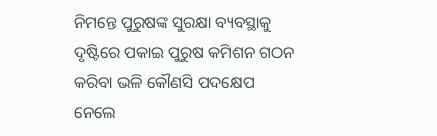ନିମନ୍ତେ ପୁରୁଷଙ୍କ ସୁରକ୍ଷା ବ୍ୟବସ୍ଥାକୁ ଦୃଷ୍ଟିରେ ପକାଇ ପୁରୁଷ କମିଶନ ଗଠନ କରିବା ଭଳି କୌଣସି ପଦକ୍ଷେପ ନେଲେ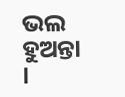ଭଲ ହୁଅନ୍ତା ।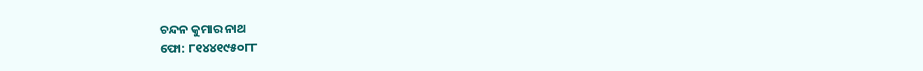ଚନ୍ଦନ କୁମାର ନାଥ
ଫୋ: ୮୧୪୪୧୯୫୦୮୮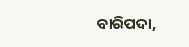ବାରିପଦା,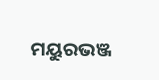ମୟୁରଭଞ୍ଜ